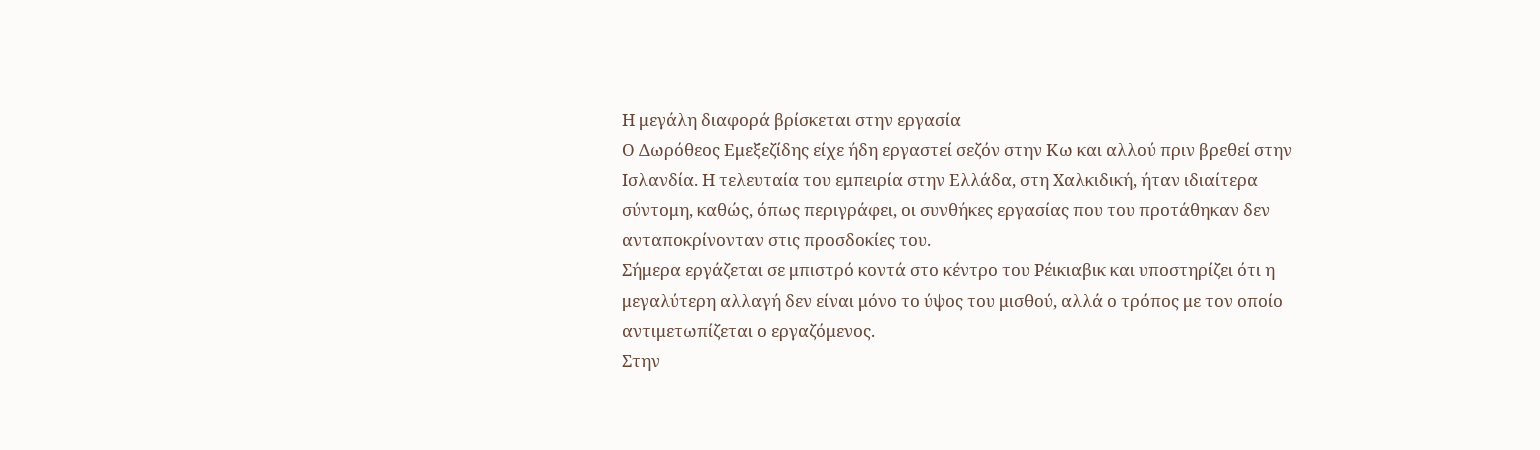Η μεγάλη διαφορά βρίσκεται στην εργασία
Ο Δωρόθεος Εμεξεζίδης είχε ήδη εργαστεί σεζόν στην Κω και αλλού πριν βρεθεί στην Ισλανδία. Η τελευταία του εμπειρία στην Ελλάδα, στη Χαλκιδική, ήταν ιδιαίτερα σύντομη, καθώς, όπως περιγράφει, οι συνθήκες εργασίας που του προτάθηκαν δεν ανταποκρίνονταν στις προσδοκίες του.
Σήμερα εργάζεται σε μπιστρό κοντά στο κέντρο του Ρέικιαβικ και υποστηρίζει ότι η μεγαλύτερη αλλαγή δεν είναι μόνο το ύψος του μισθού, αλλά ο τρόπος με τον οποίο αντιμετωπίζεται ο εργαζόμενος.
Στην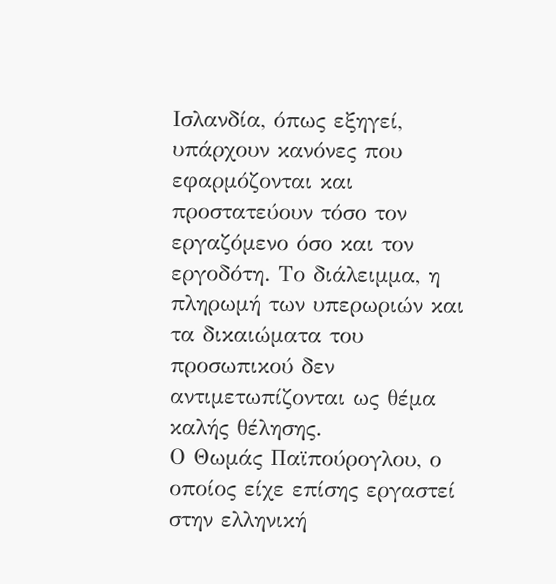Ισλανδία, όπως εξηγεί, υπάρχουν κανόνες που εφαρμόζονται και προστατεύουν τόσο τον εργαζόμενο όσο και τον εργοδότη. Το διάλειμμα, η πληρωμή των υπερωριών και τα δικαιώματα του προσωπικού δεν αντιμετωπίζονται ως θέμα καλής θέλησης.
Ο Θωμάς Παϊπούρογλου, ο οποίος είχε επίσης εργαστεί στην ελληνική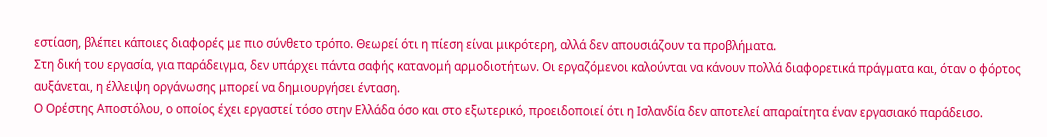εστίαση, βλέπει κάποιες διαφορές με πιο σύνθετο τρόπο. Θεωρεί ότι η πίεση είναι μικρότερη, αλλά δεν απουσιάζουν τα προβλήματα.
Στη δική του εργασία, για παράδειγμα, δεν υπάρχει πάντα σαφής κατανομή αρμοδιοτήτων. Οι εργαζόμενοι καλούνται να κάνουν πολλά διαφορετικά πράγματα και, όταν ο φόρτος αυξάνεται, η έλλειψη οργάνωσης μπορεί να δημιουργήσει ένταση.
Ο Ορέστης Αποστόλου, ο οποίος έχει εργαστεί τόσο στην Ελλάδα όσο και στο εξωτερικό, προειδοποιεί ότι η Ισλανδία δεν αποτελεί απαραίτητα έναν εργασιακό παράδεισο.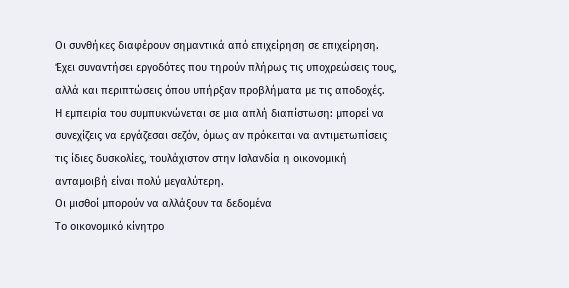Οι συνθήκες διαφέρουν σημαντικά από επιχείρηση σε επιχείρηση. Έχει συναντήσει εργοδότες που τηρούν πλήρως τις υποχρεώσεις τους, αλλά και περιπτώσεις όπου υπήρξαν προβλήματα με τις αποδοχές.
Η εμπειρία του συμπυκνώνεται σε μια απλή διαπίστωση: μπορεί να συνεχίζεις να εργάζεσαι σεζόν, όμως αν πρόκειται να αντιμετωπίσεις τις ίδιες δυσκολίες, τουλάχιστον στην Ισλανδία η οικονομική ανταμοιβή είναι πολύ μεγαλύτερη.
Οι μισθοί μπορούν να αλλάξουν τα δεδομένα
Το οικονομικό κίνητρο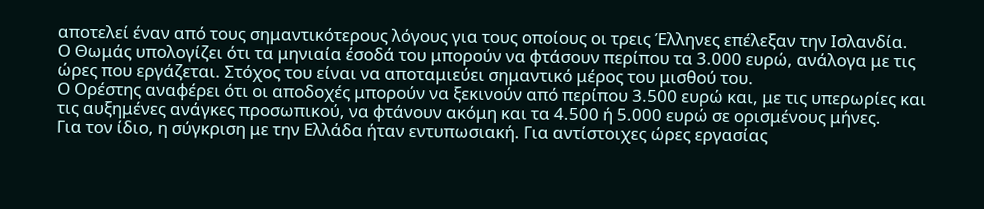αποτελεί έναν από τους σημαντικότερους λόγους για τους οποίους οι τρεις Έλληνες επέλεξαν την Ισλανδία.
Ο Θωμάς υπολογίζει ότι τα μηνιαία έσοδά του μπορούν να φτάσουν περίπου τα 3.000 ευρώ, ανάλογα με τις ώρες που εργάζεται. Στόχος του είναι να αποταμιεύει σημαντικό μέρος του μισθού του.
Ο Ορέστης αναφέρει ότι οι αποδοχές μπορούν να ξεκινούν από περίπου 3.500 ευρώ και, με τις υπερωρίες και τις αυξημένες ανάγκες προσωπικού, να φτάνουν ακόμη και τα 4.500 ή 5.000 ευρώ σε ορισμένους μήνες.
Για τον ίδιο, η σύγκριση με την Ελλάδα ήταν εντυπωσιακή. Για αντίστοιχες ώρες εργασίας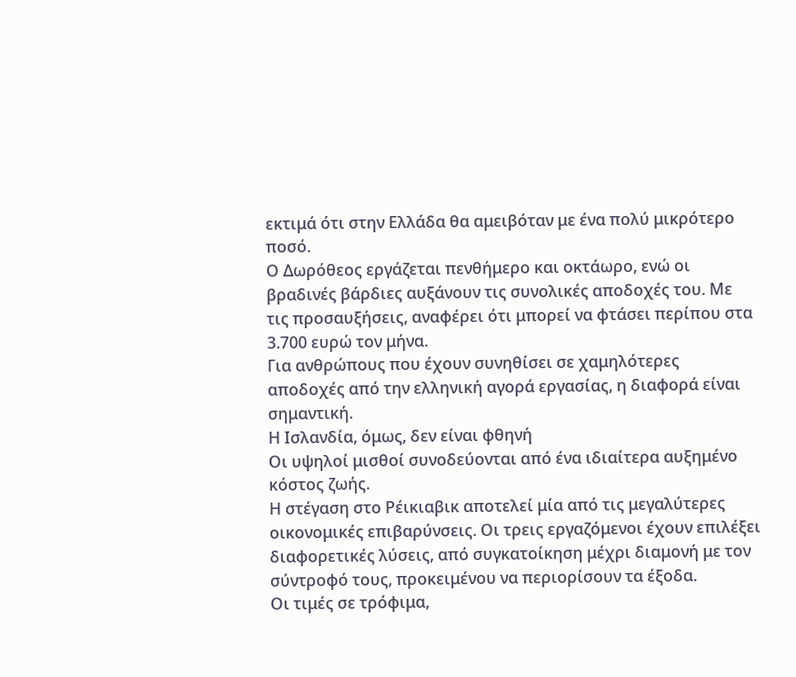εκτιμά ότι στην Ελλάδα θα αμειβόταν με ένα πολύ μικρότερο ποσό.
Ο Δωρόθεος εργάζεται πενθήμερο και οκτάωρο, ενώ οι βραδινές βάρδιες αυξάνουν τις συνολικές αποδοχές του. Με τις προσαυξήσεις, αναφέρει ότι μπορεί να φτάσει περίπου στα 3.700 ευρώ τον μήνα.
Για ανθρώπους που έχουν συνηθίσει σε χαμηλότερες αποδοχές από την ελληνική αγορά εργασίας, η διαφορά είναι σημαντική.
Η Ισλανδία, όμως, δεν είναι φθηνή
Οι υψηλοί μισθοί συνοδεύονται από ένα ιδιαίτερα αυξημένο κόστος ζωής.
Η στέγαση στο Ρέικιαβικ αποτελεί μία από τις μεγαλύτερες οικονομικές επιβαρύνσεις. Οι τρεις εργαζόμενοι έχουν επιλέξει διαφορετικές λύσεις, από συγκατοίκηση μέχρι διαμονή με τον σύντροφό τους, προκειμένου να περιορίσουν τα έξοδα.
Οι τιμές σε τρόφιμα,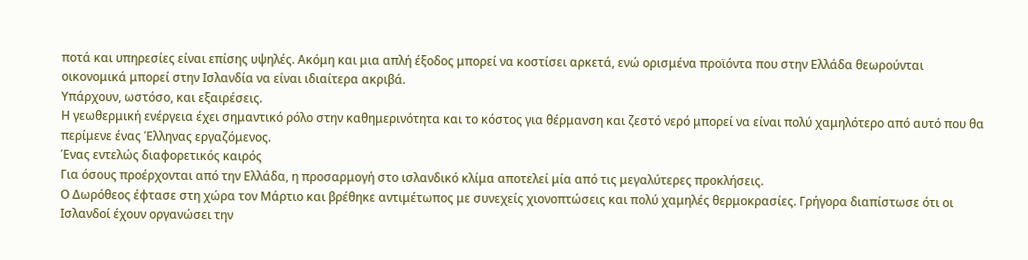ποτά και υπηρεσίες είναι επίσης υψηλές. Ακόμη και μια απλή έξοδος μπορεί να κοστίσει αρκετά, ενώ ορισμένα προϊόντα που στην Ελλάδα θεωρούνται οικονομικά μπορεί στην Ισλανδία να είναι ιδιαίτερα ακριβά.
Υπάρχουν, ωστόσο, και εξαιρέσεις.
Η γεωθερμική ενέργεια έχει σημαντικό ρόλο στην καθημερινότητα και το κόστος για θέρμανση και ζεστό νερό μπορεί να είναι πολύ χαμηλότερο από αυτό που θα περίμενε ένας Έλληνας εργαζόμενος.
Ένας εντελώς διαφορετικός καιρός
Για όσους προέρχονται από την Ελλάδα, η προσαρμογή στο ισλανδικό κλίμα αποτελεί μία από τις μεγαλύτερες προκλήσεις.
Ο Δωρόθεος έφτασε στη χώρα τον Μάρτιο και βρέθηκε αντιμέτωπος με συνεχείς χιονοπτώσεις και πολύ χαμηλές θερμοκρασίες. Γρήγορα διαπίστωσε ότι οι Ισλανδοί έχουν οργανώσει την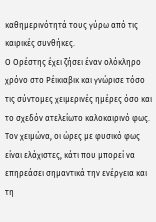καθημερινότητά τους γύρω από τις καιρικές συνθήκες.
Ο Ορέστης έχει ζήσει έναν ολόκληρο χρόνο στο Ρέικιαβικ και γνώρισε τόσο τις σύντομες χειμερινές ημέρες όσο και το σχεδόν ατελείωτο καλοκαιρινό φως.
Τον χειμώνα, οι ώρες με φυσικό φως είναι ελάχιστες, κάτι που μπορεί να επηρεάσει σημαντικά την ενέργεια και τη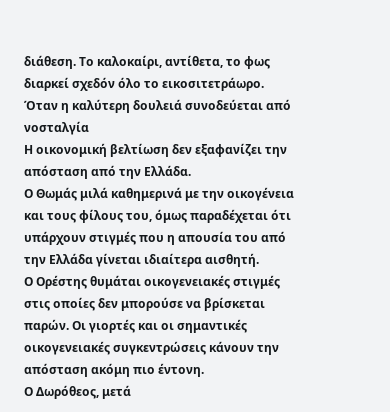διάθεση. Το καλοκαίρι, αντίθετα, το φως διαρκεί σχεδόν όλο το εικοσιτετράωρο.
Όταν η καλύτερη δουλειά συνοδεύεται από νοσταλγία
Η οικονομική βελτίωση δεν εξαφανίζει την απόσταση από την Ελλάδα.
Ο Θωμάς μιλά καθημερινά με την οικογένεια και τους φίλους του, όμως παραδέχεται ότι υπάρχουν στιγμές που η απουσία του από την Ελλάδα γίνεται ιδιαίτερα αισθητή.
Ο Ορέστης θυμάται οικογενειακές στιγμές στις οποίες δεν μπορούσε να βρίσκεται παρών. Οι γιορτές και οι σημαντικές οικογενειακές συγκεντρώσεις κάνουν την απόσταση ακόμη πιο έντονη.
Ο Δωρόθεος, μετά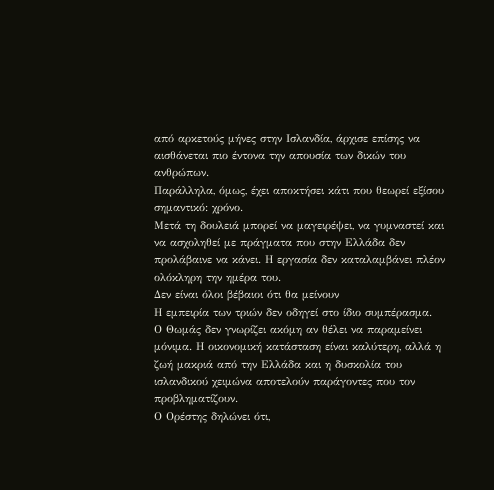από αρκετούς μήνες στην Ισλανδία, άρχισε επίσης να αισθάνεται πιο έντονα την απουσία των δικών του ανθρώπων.
Παράλληλα, όμως, έχει αποκτήσει κάτι που θεωρεί εξίσου σημαντικό: χρόνο.
Μετά τη δουλειά μπορεί να μαγειρέψει, να γυμναστεί και να ασχοληθεί με πράγματα που στην Ελλάδα δεν προλάβαινε να κάνει. Η εργασία δεν καταλαμβάνει πλέον ολόκληρη την ημέρα του.
Δεν είναι όλοι βέβαιοι ότι θα μείνουν
Η εμπειρία των τριών δεν οδηγεί στο ίδιο συμπέρασμα.
Ο Θωμάς δεν γνωρίζει ακόμη αν θέλει να παραμείνει μόνιμα. Η οικονομική κατάσταση είναι καλύτερη, αλλά η ζωή μακριά από την Ελλάδα και η δυσκολία του ισλανδικού χειμώνα αποτελούν παράγοντες που τον προβληματίζουν.
Ο Ορέστης δηλώνει ότι,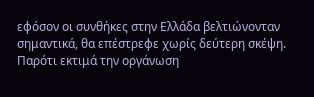εφόσον οι συνθήκες στην Ελλάδα βελτιώνονταν σημαντικά, θα επέστρεφε χωρίς δεύτερη σκέψη. Παρότι εκτιμά την οργάνωση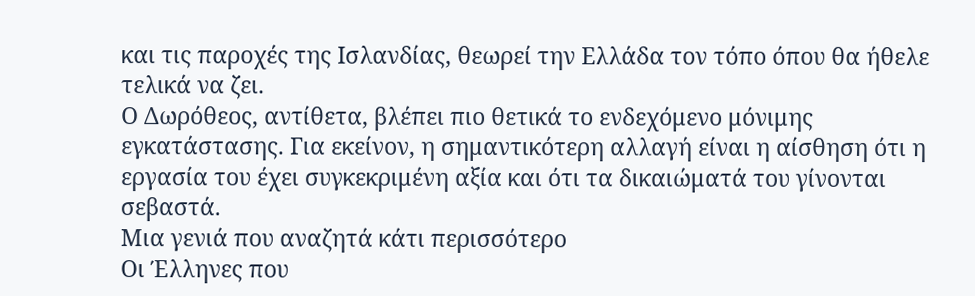και τις παροχές της Ισλανδίας, θεωρεί την Ελλάδα τον τόπο όπου θα ήθελε τελικά να ζει.
Ο Δωρόθεος, αντίθετα, βλέπει πιο θετικά το ενδεχόμενο μόνιμης εγκατάστασης. Για εκείνον, η σημαντικότερη αλλαγή είναι η αίσθηση ότι η εργασία του έχει συγκεκριμένη αξία και ότι τα δικαιώματά του γίνονται σεβαστά.
Μια γενιά που αναζητά κάτι περισσότερο
Οι Έλληνες που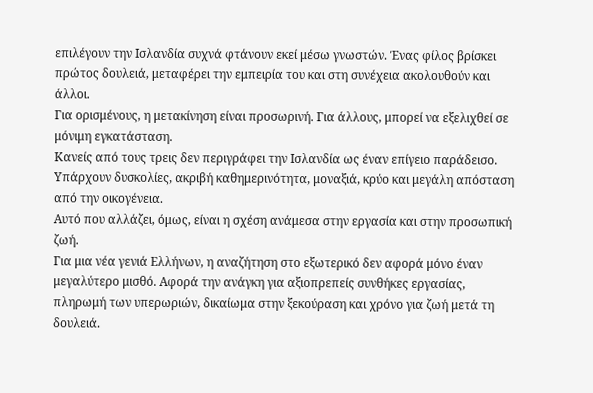επιλέγουν την Ισλανδία συχνά φτάνουν εκεί μέσω γνωστών. Ένας φίλος βρίσκει πρώτος δουλειά, μεταφέρει την εμπειρία του και στη συνέχεια ακολουθούν και άλλοι.
Για ορισμένους, η μετακίνηση είναι προσωρινή. Για άλλους, μπορεί να εξελιχθεί σε μόνιμη εγκατάσταση.
Κανείς από τους τρεις δεν περιγράφει την Ισλανδία ως έναν επίγειο παράδεισο. Υπάρχουν δυσκολίες, ακριβή καθημερινότητα, μοναξιά, κρύο και μεγάλη απόσταση από την οικογένεια.
Αυτό που αλλάζει, όμως, είναι η σχέση ανάμεσα στην εργασία και στην προσωπική ζωή.
Για μια νέα γενιά Ελλήνων, η αναζήτηση στο εξωτερικό δεν αφορά μόνο έναν μεγαλύτερο μισθό. Αφορά την ανάγκη για αξιοπρεπείς συνθήκες εργασίας, πληρωμή των υπερωριών, δικαίωμα στην ξεκούραση και χρόνο για ζωή μετά τη δουλειά.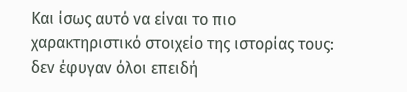Και ίσως αυτό να είναι το πιο χαρακτηριστικό στοιχείο της ιστορίας τους: δεν έφυγαν όλοι επειδή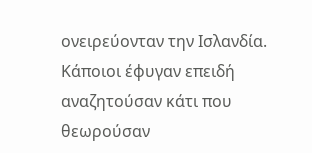ονειρεύονταν την Ισλανδία. Κάποιοι έφυγαν επειδή αναζητούσαν κάτι που θεωρούσαν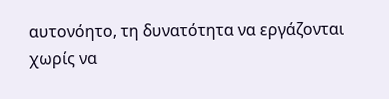αυτονόητο, τη δυνατότητα να εργάζονται χωρίς να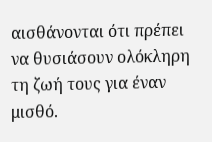αισθάνονται ότι πρέπει να θυσιάσουν ολόκληρη τη ζωή τους για έναν μισθό.